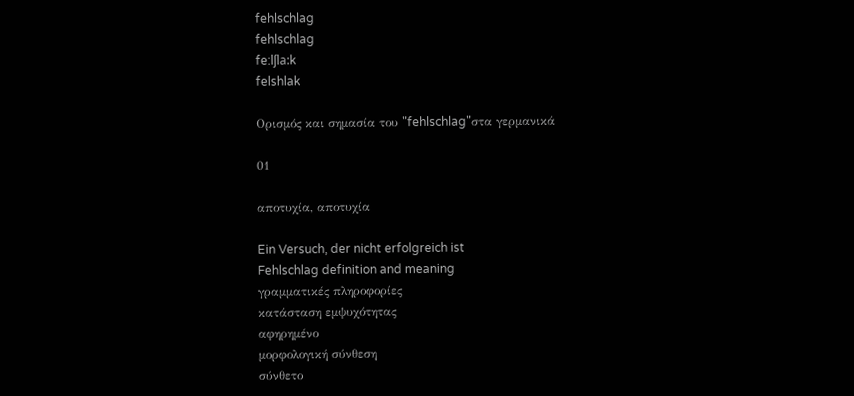fehlschlag
fehlschlag
fe:lʃla:k
felshlak

Ορισμός και σημασία του "fehlschlag"στα γερμανικά

01

αποτυχία, αποτυχία

Ein Versuch, der nicht erfolgreich ist
Fehlschlag definition and meaning
γραμματικές πληροφορίες
κατάσταση εμψυχότητας
αφηρημένο
μορφολογική σύνθεση
σύνθετο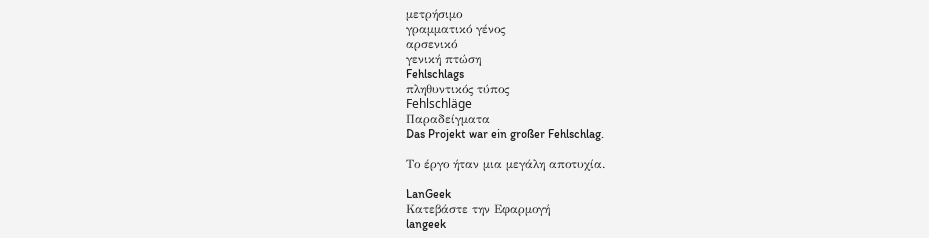μετρήσιμο
γραμματικό γένος
αρσενικό
γενική πτώση
Fehlschlags
πληθυντικός τύπος
Fehlschläge
Παραδείγματα
Das Projekt war ein großer Fehlschlag.

Το έργο ήταν μια μεγάλη αποτυχία.

LanGeek
Κατεβάστε την Εφαρμογή
langeek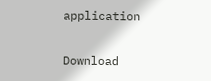application

Download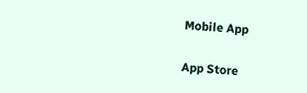Mobile App

App Store